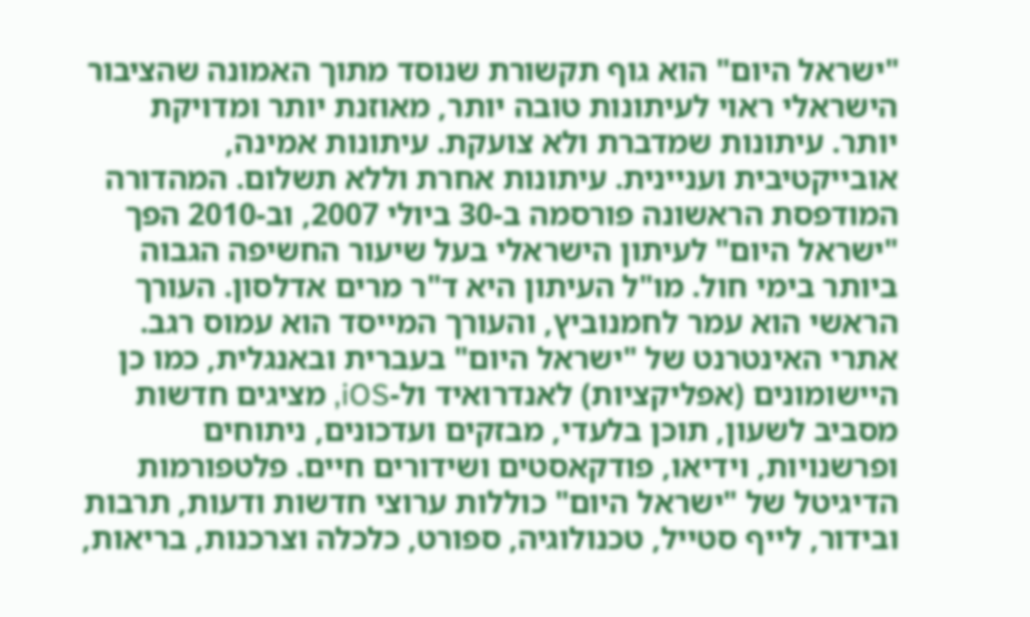"ישראל היום" הוא גוף תקשורת שנוסד מתוך האמונה שהציבור הישראלי ראוי לעיתונות טובה יותר, מאוזנת יותר ומדויקת יותר. עיתונות שמדברת ולא צועקת. עיתונות אמינה, אובייקטיבית ועניינית. עיתונות אחרת וללא תשלום. המהדורה המודפסת הראשונה פורסמה ב-30 ביולי 2007, וב-2010 הפך "ישראל היום" לעיתון הישראלי בעל שיעור החשיפה הגבוה ביותר בימי חול. מו"ל העיתון היא ד"ר מרים אדלסון. העורך הראשי הוא עמר לחמנוביץ, והעורך המייסד הוא עמוס רגב. אתרי האינטרנט של "ישראל היום" בעברית ובאנגלית, כמו כן היישומונים (אפליקציות) לאנדרואיד ול-iOS, מציגים חדשות מסביב לשעון, תוכן בלעדי, מבזקים ועדכונים, ניתוחים ופרשנויות, וידיאו, פודקאסטים ושידורים חיים. פלטפורמות הדיגיטל של "ישראל היום" כוללות ערוצי חדשות ודעות, תרבות ובידור, לייף סטייל, טכנולוגיה, ספורט, כלכלה וצרכנות, בריאות,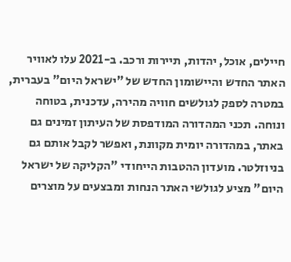חיילים, אוכל, יהדות, תיירות ורכב. ב-2021 עלו לאוויר האתר החדש והיישומון החדש של "ישראל היום" בעברית, במטרה לספק לגולשים חוויה מהירה, עדכנית, בטוחה ונוחה. תכני המהדורה המודפסת של העיתון זמינים גם באתר, במהדורה יומית מקוונת, ואפשר לקבל אותם גם בניוזלטר. מועדון ההטבות הייחודי "הקליקה של ישראל היום" מציע לגולשי האתר הנחות ומבצעים על מוצרים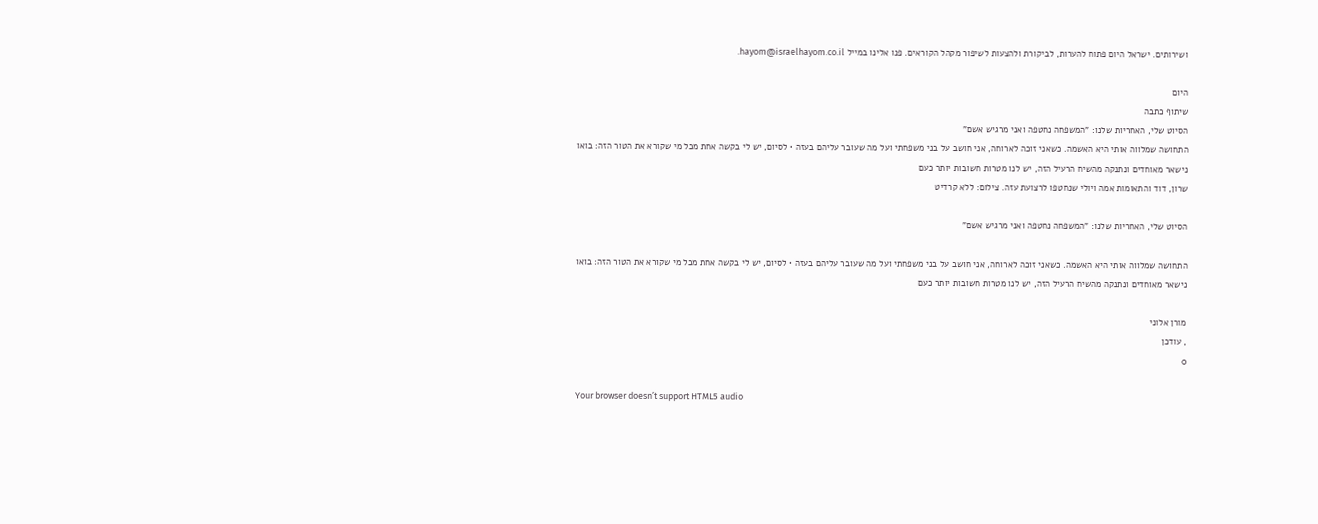ושירותים. ישראל היום פתוח להערות, לביקורת ולהצעות לשיפור מקהל הקוראים. פנו אלינו במייל hayom@israelhayom.co.il.

היום
שיתוף כתבה
הסיוט שלי, האחריות שלנו: "המשפחה נחטפה ואני מרגיש אשם"
התחושה שמלווה אותי היא האשמה. כשאני זוכה לארוחה, אני חושב על בני משפחתי ועל מה שעובר עליהם בעזה • לסיום, יש לי בקשה אחת מכל מי שקורא את הטור הזה: בואו נישאר מאוחדים ונתנקה מהשיח הרעיל הזה, יש לנו מטרות חשובות יותר כעם
שרון, דוד והתאומות אמה ויולי שנחטפו לרצועת עזה. צילום: ללא קרדיט

הסיוט שלי, האחריות שלנו: "המשפחה נחטפה ואני מרגיש אשם"

התחושה שמלווה אותי היא האשמה. כשאני זוכה לארוחה, אני חושב על בני משפחתי ועל מה שעובר עליהם בעזה • לסיום, יש לי בקשה אחת מכל מי שקורא את הטור הזה: בואו נישאר מאוחדים ונתנקה מהשיח הרעיל הזה, יש לנו מטרות חשובות יותר כעם

מורן אלוני
, עודכן
0

Your browser doesn’t support HTML5 audio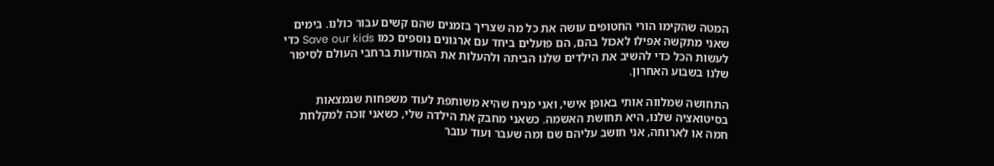המטה שהקימו הורי החטופים עושה את כל מה שצריך בזמנים שהם קשים עבור כולנו. בימים שאני מתקשה אפילו לאכול בהם, הם פועלים ביחד עם ארגונים נוספים כמו Save our kids כדי לעשות הכל כדי להשיב את הילדים שלנו הביתה ולהעלות את המודעות ברחבי העולם לסיפור שלנו בשבוע האחרון.

התחושה שמלווה אותי באופן אישי, ואני מניח שהיא משותפת לעוד משפחות שנמצאות בסיטואציה שלנו, היא תחושת האשמה. כשאני מחבק את הילדה שלי, כשאני זוכה למקלחת חמה או לארוחה, אני חושב עליהם שם ומה שעבר ועוד עובר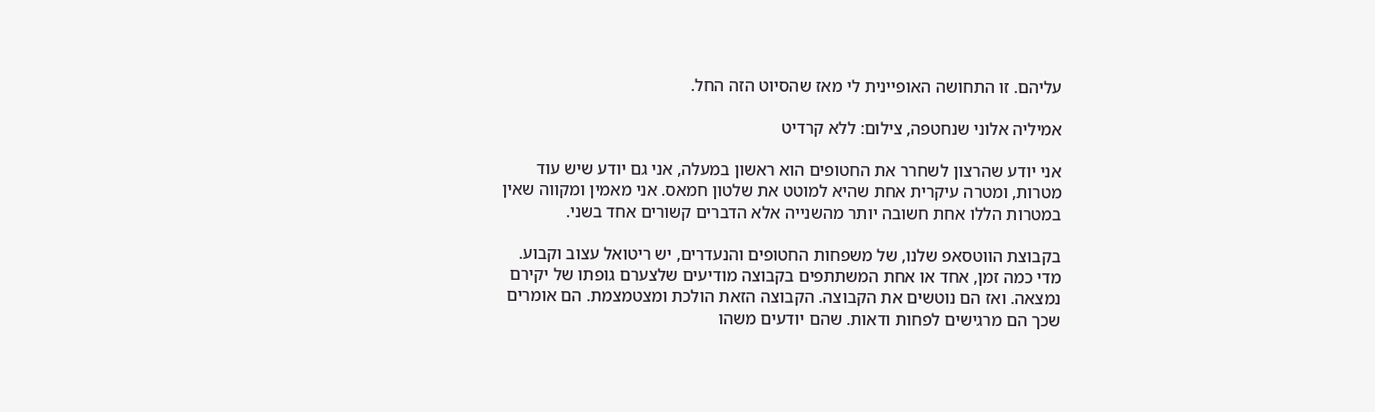עליהם. זו התחושה האופיינית לי מאז שהסיוט הזה החל.

אמיליה אלוני שנחטפה, צילום: ללא קרדיט

אני יודע שהרצון לשחרר את החטופים הוא ראשון במעלה, אני גם יודע שיש עוד מטרות, ומטרה עיקרית אחת שהיא למוטט את שלטון חמאס. אני מאמין ומקווה שאין במטרות הללו אחת חשובה יותר מהשנייה אלא הדברים קשורים אחד בשני.

בקבוצת הווטסאפ שלנו, של משפחות החטופים והנעדרים, יש ריטואל עצוב וקבוע. מדי כמה זמן, אחד או אחת המשתתפים בקבוצה מודיעים שלצערם גופתו של יקירם נמצאה. ואז הם נוטשים את הקבוצה. הקבוצה הזאת הולכת ומצטמצמת. הם אומרים שכך הם מרגישים לפחות ודאות. שהם יודעים משהו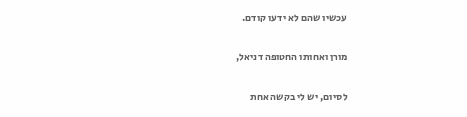עכשיו שהם לא ידעו קודם.

מורן ואחותו החטופה דניאל,

לסיום, יש לי בקשה אחת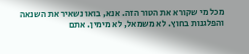מכל מי שקורא את הטור הזה. אנא, בואו נשאיר את השנאה והפלגנות בחוץ. לא משמאל, לא מימין. אתם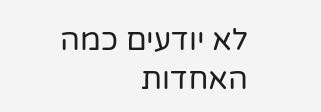לא יודעים כמה האחדות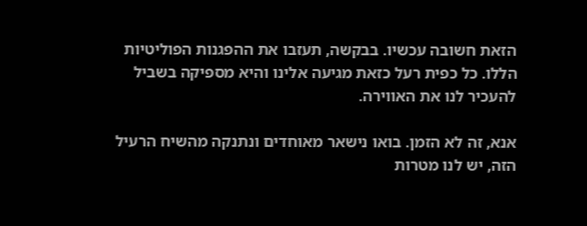הזאת חשובה עכשיו. בבקשה, תעזבו את ההפגנות הפוליטיות הללו. כל כפית רעל כזאת מגיעה אלינו והיא מספיקה בשביל להעכיר לנו את האווירה.

אנא, זה לא הזמן. בואו נישאר מאוחדים ונתנקה מהשיח הרעיל הזה, יש לנו מטרות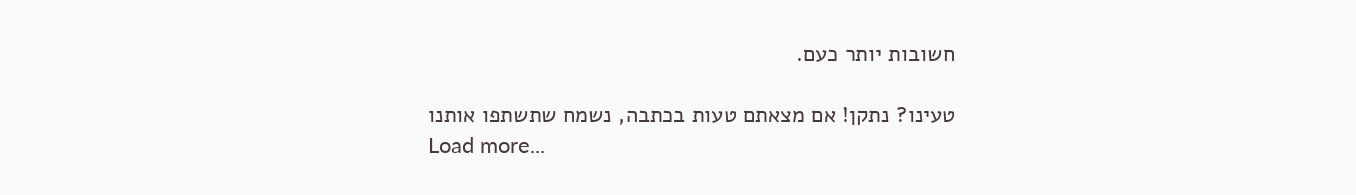חשובות יותר כעם.

טעינו? נתקן! אם מצאתם טעות בכתבה, נשמח שתשתפו אותנו
Load more...